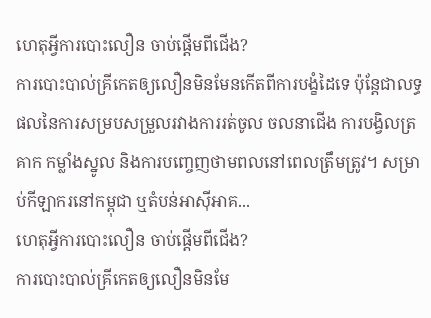ហេតុអ្វីការបោះលឿន ចាប់ផ្តើមពីជើង?
ការបោះបាល់គ្រីកេតឲ្យលឿនមិនមែនកើតពីការបង្ខំដៃទេ ប៉ុន្តែជាលទ្ធផលនៃការសម្របសម្រួលរវាងការរត់ចូល ចលនាជើង ការបង្វិលត្រគាក កម្លាំងស្នូល និងការបញ្ចេញថាមពលនៅពេលត្រឹមត្រូវ។ សម្រាប់កីឡាករនៅកម្ពុជា ឬតំបន់អាស៊ីអាគ...
ហេតុអ្វីការបោះលឿន ចាប់ផ្តើមពីជើង?
ការបោះបាល់គ្រីកេតឲ្យលឿនមិនមែ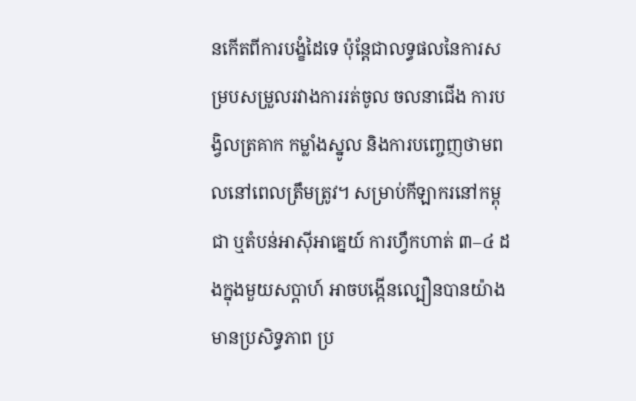នកើតពីការបង្ខំដៃទេ ប៉ុន្តែជាលទ្ធផលនៃការសម្របសម្រួលរវាងការរត់ចូល ចលនាជើង ការបង្វិលត្រគាក កម្លាំងស្នូល និងការបញ្ចេញថាមពលនៅពេលត្រឹមត្រូវ។ សម្រាប់កីឡាករនៅកម្ពុជា ឬតំបន់អាស៊ីអាគ្នេយ៍ ការហ្វឹកហាត់ ៣–៤ ដងក្នុងមួយសប្តាហ៍ អាចបង្កើនល្បឿនបានយ៉ាងមានប្រសិទ្ធភាព ប្រ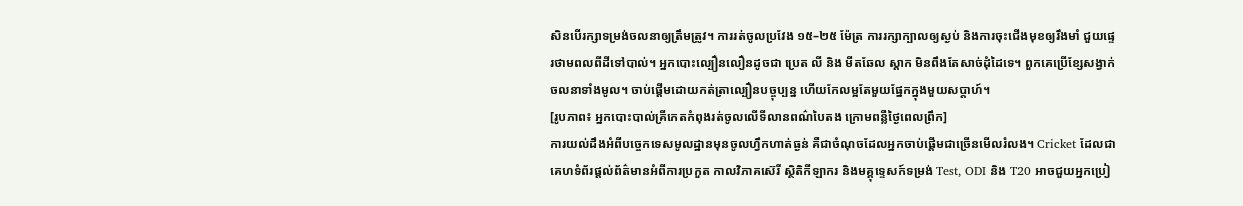សិនបើរក្សាទម្រង់ចលនាឲ្យត្រឹមត្រូវ។ ការរត់ចូលប្រវែង ១៥–២៥ ម៉ែត្រ ការរក្សាក្បាលឲ្យស្ងប់ និងការចុះជើងមុខឲ្យរឹងមាំ ជួយផ្ទេរថាមពលពីដីទៅបាល់។ អ្នកបោះល្បឿនលឿនដូចជា ប្រេត លី និង មីតឆែល ស្តាក មិនពឹងតែសាច់ដុំដៃទេ។ ពួកគេប្រើខ្សែសង្វាក់ចលនាទាំងមូល។ ចាប់ផ្តើមដោយកត់ត្រាល្បឿនបច្ចុប្បន្ន ហើយកែលម្អតែមួយផ្នែកក្នុងមួយសប្តាហ៍។
[រូបភាព៖ អ្នកបោះបាល់គ្រីកេតកំពុងរត់ចូលលើទីលានពណ៌បៃតង ក្រោមពន្លឺថ្ងៃពេលព្រឹក]
ការយល់ដឹងអំពីបច្ចេកទេសមូលដ្ឋានមុនចូលហ្វឹកហាត់ធ្ងន់ គឺជាចំណុចដែលអ្នកចាប់ផ្តើមជាច្រើនមើលរំលង។ Cricket ដែលជាគេហទំព័រផ្តល់ព័ត៌មានអំពីការប្រកួត កាលវិភាគស៊េរី ស្ថិតិកីឡាករ និងមគ្គុទ្ទេសក៍ទម្រង់ Test, ODI និង T20 អាចជួយអ្នកប្រៀ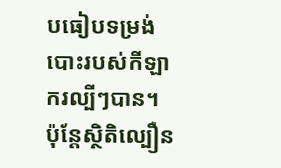បធៀបទម្រង់បោះរបស់កីឡាករល្បីៗបាន។ ប៉ុន្តែស្ថិតិល្បឿន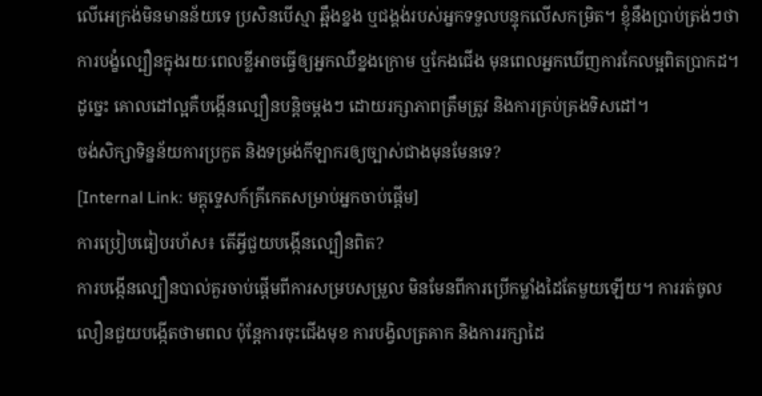លើអេក្រង់មិនមានន័យទេ ប្រសិនបើស្មា ឆ្អឹងខ្នង ឬជង្គង់របស់អ្នកទទួលបន្ទុកលើសកម្រិត។ ខ្ញុំនឹងប្រាប់ត្រង់ៗថា ការបង្ខំល្បឿនក្នុងរយៈពេលខ្លីអាចធ្វើឲ្យអ្នកឈឺខ្នងក្រោម ឬកែងជើង មុនពេលអ្នកឃើញការកែលម្អពិតប្រាកដ។ ដូច្នេះ គោលដៅល្អគឺបង្កើនល្បឿនបន្តិចម្តងៗ ដោយរក្សាភាពត្រឹមត្រូវ និងការគ្រប់គ្រងទិសដៅ។
ចង់សិក្សាទិន្នន័យការប្រកួត និងទម្រង់កីឡាករឲ្យច្បាស់ជាងមុនមែនទេ?
[Internal Link: មគ្គុទ្ទេសក៍គ្រីកេតសម្រាប់អ្នកចាប់ផ្តើម]
ការប្រៀបធៀបរហ័ស៖ តើអ្វីជួយបង្កើនល្បឿនពិត?
ការបង្កើនល្បឿនបាល់គួរចាប់ផ្តើមពីការសម្របសម្រួល មិនមែនពីការប្រើកម្លាំងដៃតែមួយឡើយ។ ការរត់ចូលលឿនជួយបង្កើតថាមពល ប៉ុន្តែការចុះជើងមុខ ការបង្វិលត្រគាក និងការរក្សាដៃ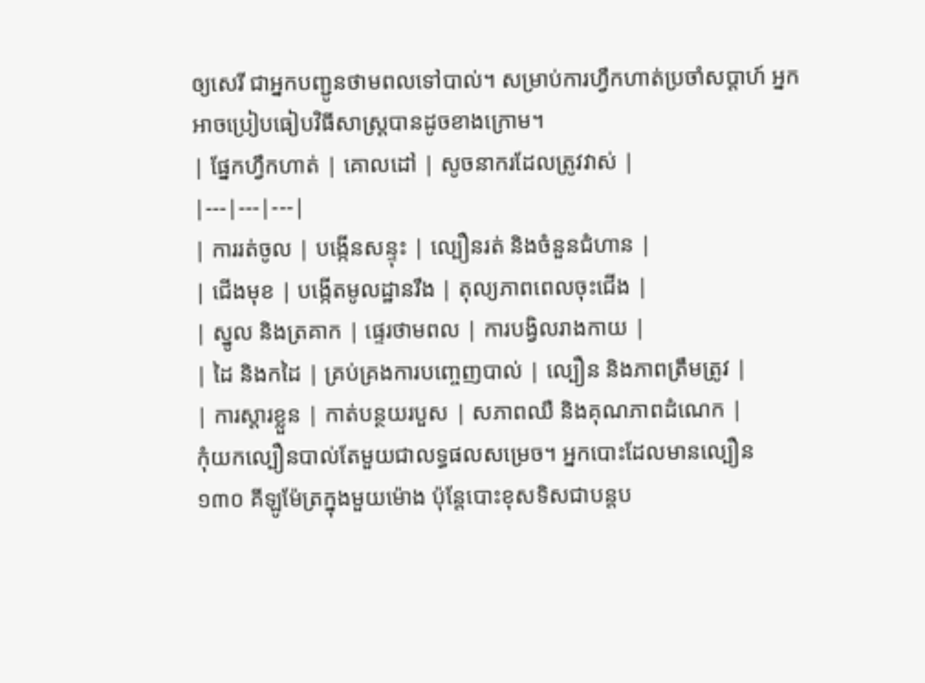ឲ្យសេរី ជាអ្នកបញ្ជូនថាមពលទៅបាល់។ សម្រាប់ការហ្វឹកហាត់ប្រចាំសប្តាហ៍ អ្នកអាចប្រៀបធៀបវិធីសាស្ត្របានដូចខាងក្រោម។
| ផ្នែកហ្វឹកហាត់ | គោលដៅ | សូចនាករដែលត្រូវវាស់ |
|---|---|---|
| ការរត់ចូល | បង្កើនសន្ទុះ | ល្បឿនរត់ និងចំនួនជំហាន |
| ជើងមុខ | បង្កើតមូលដ្ឋានរឹង | តុល្យភាពពេលចុះជើង |
| ស្នូល និងត្រគាក | ផ្ទេរថាមពល | ការបង្វិលរាងកាយ |
| ដៃ និងកដៃ | គ្រប់គ្រងការបញ្ចេញបាល់ | ល្បឿន និងភាពត្រឹមត្រូវ |
| ការស្តារខ្លួន | កាត់បន្ថយរបួស | សភាពឈឺ និងគុណភាពដំណេក |
កុំយកល្បឿនបាល់តែមួយជាលទ្ធផលសម្រេច។ អ្នកបោះដែលមានល្បឿន ១៣០ គីឡូម៉ែត្រក្នុងមួយម៉ោង ប៉ុន្តែបោះខុសទិសជាបន្តប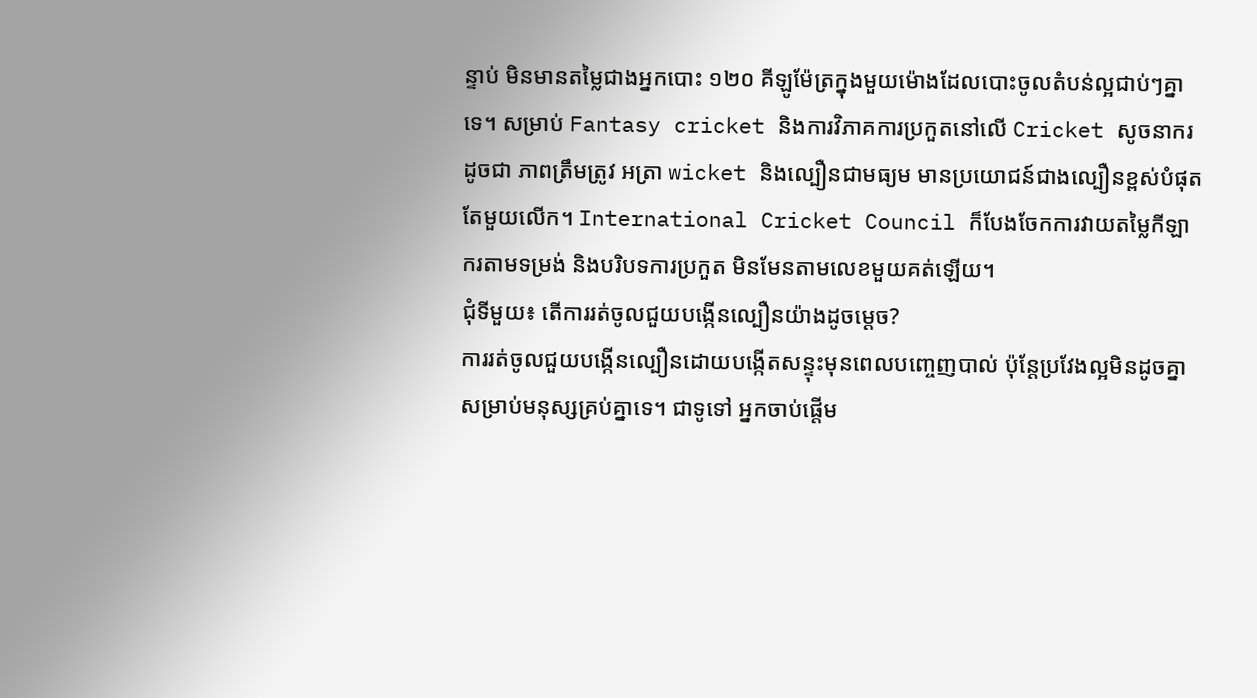ន្ទាប់ មិនមានតម្លៃជាងអ្នកបោះ ១២០ គីឡូម៉ែត្រក្នុងមួយម៉ោងដែលបោះចូលតំបន់ល្អជាប់ៗគ្នាទេ។ សម្រាប់ Fantasy cricket និងការវិភាគការប្រកួតនៅលើ Cricket សូចនាករដូចជា ភាពត្រឹមត្រូវ អត្រា wicket និងល្បឿនជាមធ្យម មានប្រយោជន៍ជាងល្បឿនខ្ពស់បំផុតតែមួយលើក។ International Cricket Council ក៏បែងចែកការវាយតម្លៃកីឡាករតាមទម្រង់ និងបរិបទការប្រកួត មិនមែនតាមលេខមួយគត់ឡើយ។
ជុំទីមួយ៖ តើការរត់ចូលជួយបង្កើនល្បឿនយ៉ាងដូចម្តេច?
ការរត់ចូលជួយបង្កើនល្បឿនដោយបង្កើតសន្ទុះមុនពេលបញ្ចេញបាល់ ប៉ុន្តែប្រវែងល្អមិនដូចគ្នាសម្រាប់មនុស្សគ្រប់គ្នាទេ។ ជាទូទៅ អ្នកចាប់ផ្តើម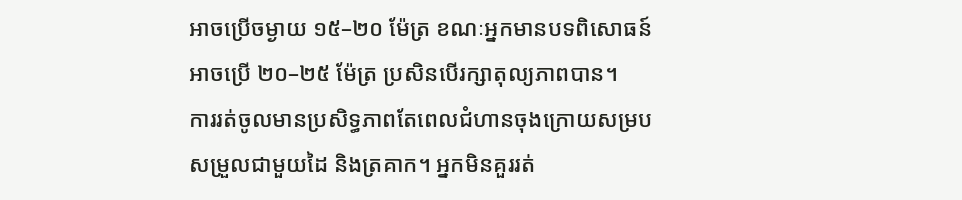អាចប្រើចម្ងាយ ១៥–២០ ម៉ែត្រ ខណៈអ្នកមានបទពិសោធន៍អាចប្រើ ២០–២៥ ម៉ែត្រ ប្រសិនបើរក្សាតុល្យភាពបាន។
ការរត់ចូលមានប្រសិទ្ធភាពតែពេលជំហានចុងក្រោយសម្របសម្រួលជាមួយដៃ និងត្រគាក។ អ្នកមិនគួររត់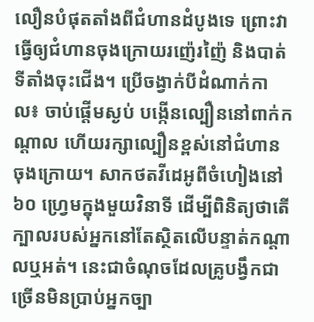លឿនបំផុតតាំងពីជំហានដំបូងទេ ព្រោះវាធ្វើឲ្យជំហានចុងក្រោយរញ៉េរញ៉ៃ និងបាត់ទីតាំងចុះជើង។ ប្រើចង្វាក់បីដំណាក់កាល៖ ចាប់ផ្តើមស្ងប់ បង្កើនល្បឿននៅពាក់កណ្តាល ហើយរក្សាល្បឿនខ្ពស់នៅជំហានចុងក្រោយ។ សាកថតវីដេអូពីចំហៀងនៅ ៦០ ហ្វ្រេមក្នុងមួយវិនាទី ដើម្បីពិនិត្យថាតើក្បាលរបស់អ្នកនៅតែស្ថិតលើបន្ទាត់កណ្តាលឬអត់។ នេះជាចំណុចដែលគ្រូបង្វឹកជាច្រើនមិនប្រាប់អ្នកច្បា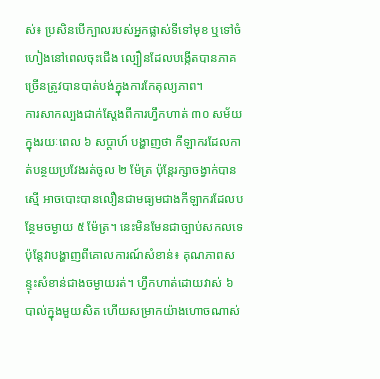ស់៖ ប្រសិនបើក្បាលរបស់អ្នកផ្លាស់ទីទៅមុខ ឬទៅចំហៀងនៅពេលចុះជើង ល្បឿនដែលបង្កើតបានភាគច្រើនត្រូវបានបាត់បង់ក្នុងការកែតុល្យភាព។
ការសាកល្បងជាក់ស្តែងពីការហ្វឹកហាត់ ៣០ សម័យក្នុងរយៈពេល ៦ សប្តាហ៍ បង្ហាញថា កីឡាករដែលកាត់បន្ថយប្រវែងរត់ចូល ២ ម៉ែត្រ ប៉ុន្តែរក្សាចង្វាក់បានស្មើ អាចបោះបានលឿនជាមធ្យមជាងកីឡាករដែលបន្ថែមចម្ងាយ ៥ ម៉ែត្រ។ នេះមិនមែនជាច្បាប់សកលទេ ប៉ុន្តែវាបង្ហាញពីគោលការណ៍សំខាន់៖ គុណភាពសន្ទុះសំខាន់ជាងចម្ងាយរត់។ ហ្វឹកហាត់ដោយវាស់ ៦ បាល់ក្នុងមួយសិត ហើយសម្រាកយ៉ាងហោចណាស់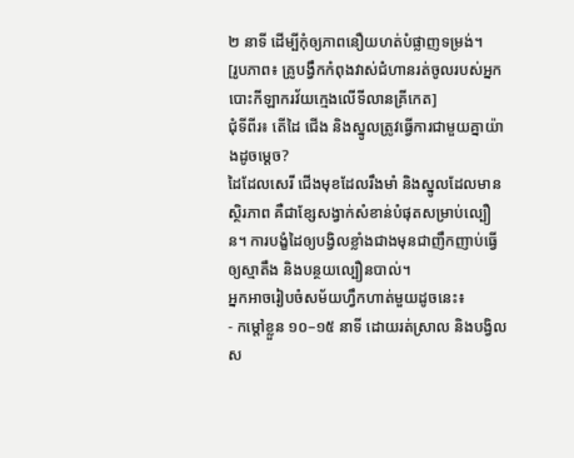២ នាទី ដើម្បីកុំឲ្យភាពនឿយហត់បំផ្លាញទម្រង់។
[រូបភាព៖ គ្រូបង្វឹកកំពុងវាស់ជំហានរត់ចូលរបស់អ្នកបោះកីឡាករវ័យក្មេងលើទីលានគ្រីកេត]
ជុំទីពីរ៖ តើដៃ ជើង និងស្នូលត្រូវធ្វើការជាមួយគ្នាយ៉ាងដូចម្តេច?
ដៃដែលសេរី ជើងមុខដែលរឹងមាំ និងស្នូលដែលមានស្ថិរភាព គឺជាខ្សែសង្វាក់សំខាន់បំផុតសម្រាប់ល្បឿន។ ការបង្ខំដៃឲ្យបង្វិលខ្លាំងជាងមុនជាញឹកញាប់ធ្វើឲ្យស្មាតឹង និងបន្ថយល្បឿនបាល់។
អ្នកអាចរៀបចំសម័យហ្វឹកហាត់មួយដូចនេះ៖
- កម្តៅខ្លួន ១០–១៥ នាទី ដោយរត់ស្រាល និងបង្វិលស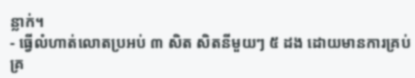ន្លាក់។
- ធ្វើលំហាត់លោតប្រអប់ ៣ សិត សិតនីមួយៗ ៥ ដង ដោយមានការគ្រប់គ្រ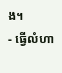ង។
- ធ្វើលំហា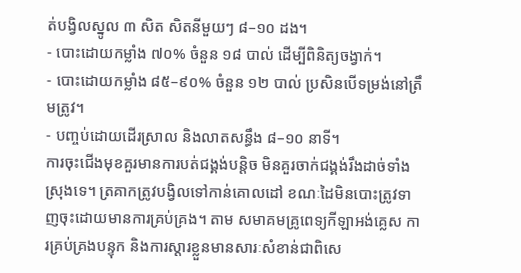ត់បង្វិលស្នូល ៣ សិត សិតនីមួយៗ ៨–១០ ដង។
- បោះដោយកម្លាំង ៧០% ចំនួន ១៨ បាល់ ដើម្បីពិនិត្យចង្វាក់។
- បោះដោយកម្លាំង ៨៥–៩០% ចំនួន ១២ បាល់ ប្រសិនបើទម្រង់នៅត្រឹមត្រូវ។
- បញ្ចប់ដោយដើរស្រាល និងលាតសន្ធឹង ៨–១០ នាទី។
ការចុះជើងមុខគួរមានការបត់ជង្គង់បន្តិច មិនគួរចាក់ជង្គង់រឹងដាច់ទាំងស្រុងទេ។ ត្រគាកត្រូវបង្វិលទៅកាន់គោលដៅ ខណៈដៃមិនបោះត្រូវទាញចុះដោយមានការគ្រប់គ្រង។ តាម សមាគមគ្រូពេទ្យកីឡាអង់គ្លេស ការគ្រប់គ្រងបន្ទុក និងការស្តារខ្លួនមានសារៈសំខាន់ជាពិសេ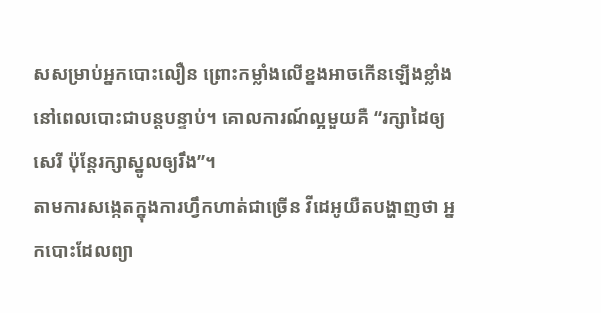សសម្រាប់អ្នកបោះលឿន ព្រោះកម្លាំងលើខ្នងអាចកើនឡើងខ្លាំងនៅពេលបោះជាបន្តបន្ទាប់។ គោលការណ៍ល្អមួយគឺ “រក្សាដៃឲ្យសេរី ប៉ុន្តែរក្សាស្នូលឲ្យរឹង”។
តាមការសង្កេតក្នុងការហ្វឹកហាត់ជាច្រើន វីដេអូយឺតបង្ហាញថា អ្នកបោះដែលព្យា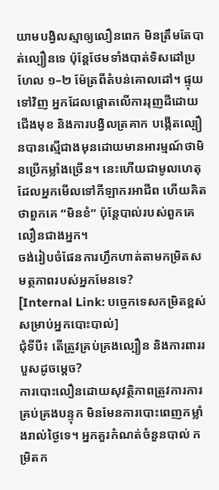យាមបង្វិលស្មាឲ្យលឿនពេក មិនត្រឹមតែបាត់ល្បឿនទេ ប៉ុន្តែថែមទាំងបាត់ទិសដៅប្រហែល ១–២ ម៉ែត្រពីតំបន់គោលដៅ។ ផ្ទុយទៅវិញ អ្នកដែលផ្តោតលើការរុញដីដោយជើងមុខ និងការបង្វិលត្រគាក បង្កើតល្បឿនបានស្មើជាងមុនដោយមានអារម្មណ៍ថាមិនប្រើកម្លាំងច្រើន។ នេះហើយជាមូលហេតុដែលអ្នកមើលទៅកីឡាករអាជីព ហើយគិតថាពួកគេ “មិនខំ” ប៉ុន្តែបាល់របស់ពួកគេលឿនជាងអ្នក។
ចង់រៀបចំផែនការហ្វឹកហាត់តាមកម្រិតសមត្ថភាពរបស់អ្នកមែនទេ?
[Internal Link: បច្ចេកទេសកម្រិតខ្ពស់សម្រាប់អ្នកបោះបាល់]
ជុំទីបី៖ តើត្រូវគ្រប់គ្រងល្បឿន និងការពាររបួសដូចម្តេច?
ការបោះលឿនដោយសុវត្ថិភាពត្រូវការការគ្រប់គ្រងបន្ទុក មិនមែនការបោះពេញកម្លាំងរាល់ថ្ងៃទេ។ អ្នកគួរកំណត់ចំនួនបាល់ កម្រិតក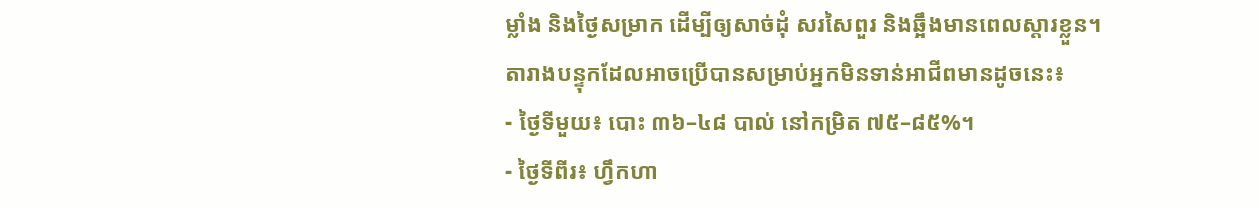ម្លាំង និងថ្ងៃសម្រាក ដើម្បីឲ្យសាច់ដុំ សរសៃពួរ និងឆ្អឹងមានពេលស្តារខ្លួន។
តារាងបន្ទុកដែលអាចប្រើបានសម្រាប់អ្នកមិនទាន់អាជីពមានដូចនេះ៖
- ថ្ងៃទីមួយ៖ បោះ ៣៦–៤៨ បាល់ នៅកម្រិត ៧៥–៨៥%។
- ថ្ងៃទីពីរ៖ ហ្វឹកហា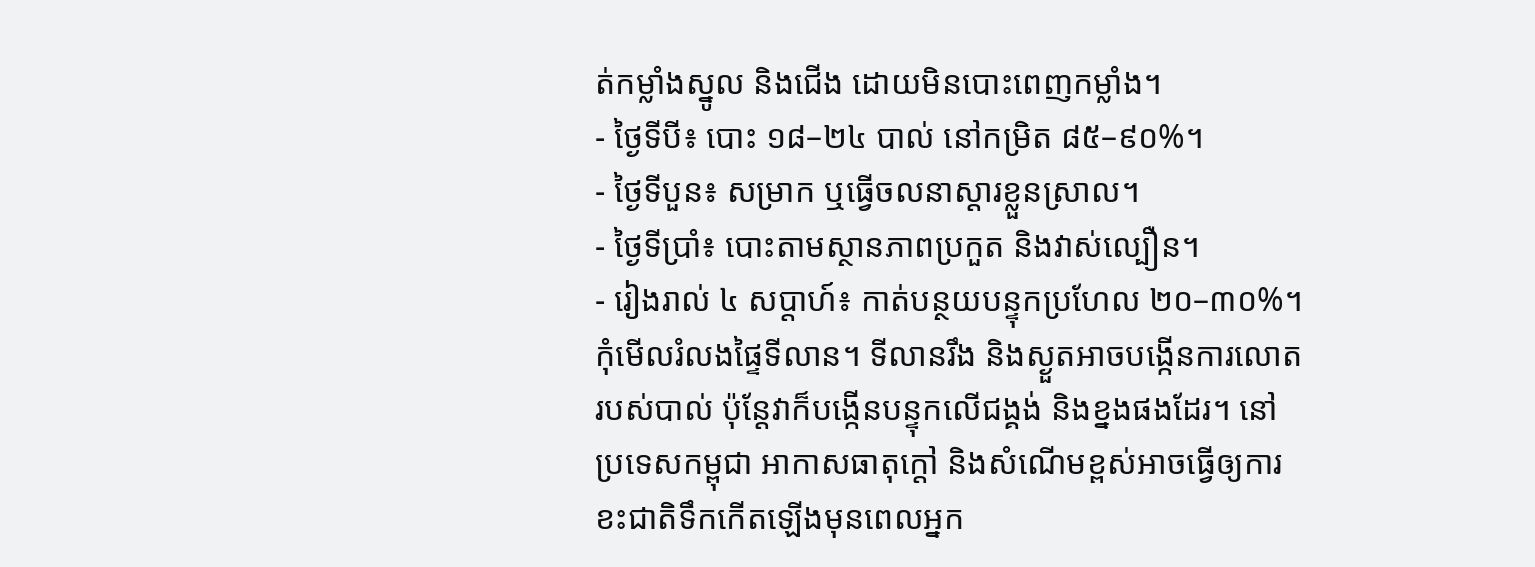ត់កម្លាំងស្នូល និងជើង ដោយមិនបោះពេញកម្លាំង។
- ថ្ងៃទីបី៖ បោះ ១៨–២៤ បាល់ នៅកម្រិត ៨៥–៩០%។
- ថ្ងៃទីបួន៖ សម្រាក ឬធ្វើចលនាស្តារខ្លួនស្រាល។
- ថ្ងៃទីប្រាំ៖ បោះតាមស្ថានភាពប្រកួត និងវាស់ល្បឿន។
- រៀងរាល់ ៤ សប្តាហ៍៖ កាត់បន្ថយបន្ទុកប្រហែល ២០–៣០%។
កុំមើលរំលងផ្ទៃទីលាន។ ទីលានរឹង និងស្ងួតអាចបង្កើនការលោតរបស់បាល់ ប៉ុន្តែវាក៏បង្កើនបន្ទុកលើជង្គង់ និងខ្នងផងដែរ។ នៅប្រទេសកម្ពុជា អាកាសធាតុក្តៅ និងសំណើមខ្ពស់អាចធ្វើឲ្យការខះជាតិទឹកកើតឡើងមុនពេលអ្នក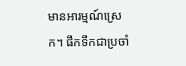មានអារម្មណ៍ស្រេក។ ផឹកទឹកជាប្រចាំ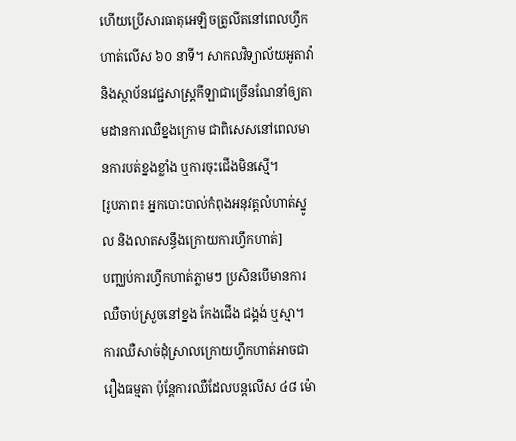ហើយប្រើសារធាតុអេឡិចត្រូលីតនៅពេលហ្វឹកហាត់លើស ៦០ នាទី។ សាកលវិទ្យាល័យអូតាវ៉ា និងស្ថាប័នវេជ្ជសាស្ត្រកីឡាជាច្រើនណែនាំឲ្យតាមដានការឈឺខ្នងក្រោម ជាពិសេសនៅពេលមានការបត់ខ្នងខ្លាំង ឬការចុះជើងមិនស្មើ។
[រូបភាព៖ អ្នកបោះបាល់កំពុងអនុវត្តលំហាត់ស្នូល និងលាតសន្ធឹងក្រោយការហ្វឹកហាត់]
បញ្ឈប់ការហ្វឹកហាត់ភ្លាមៗ ប្រសិនបើមានការឈឺចាប់ស្រួចនៅខ្នង កែងជើង ជង្គង់ ឬស្មា។ ការឈឺសាច់ដុំស្រាលក្រោយហ្វឹកហាត់អាចជារឿងធម្មតា ប៉ុន្តែការឈឺដែលបន្តលើស ៤៨ ម៉ោ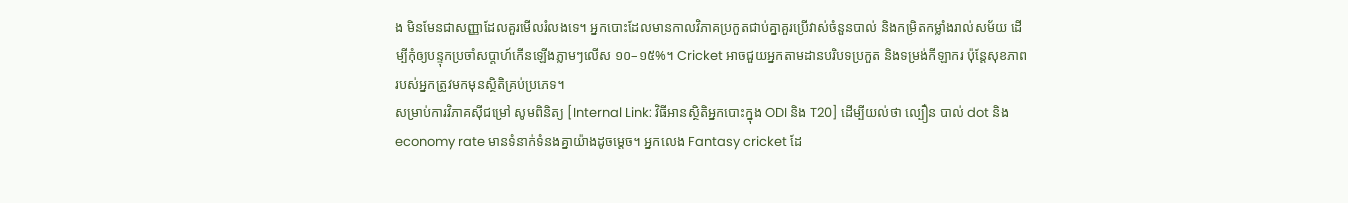ង មិនមែនជាសញ្ញាដែលគួរមើលរំលងទេ។ អ្នកបោះដែលមានកាលវិភាគប្រកួតជាប់គ្នាគួរប្រើវាស់ចំនួនបាល់ និងកម្រិតកម្លាំងរាល់សម័យ ដើម្បីកុំឲ្យបន្ទុកប្រចាំសប្តាហ៍កើនឡើងភ្លាមៗលើស ១០–១៥%។ Cricket អាចជួយអ្នកតាមដានបរិបទប្រកួត និងទម្រង់កីឡាករ ប៉ុន្តែសុខភាពរបស់អ្នកត្រូវមកមុនស្ថិតិគ្រប់ប្រភេទ។
សម្រាប់ការវិភាគស៊ីជម្រៅ សូមពិនិត្យ [Internal Link: វិធីអានស្ថិតិអ្នកបោះក្នុង ODI និង T20] ដើម្បីយល់ថា ល្បឿន បាល់ dot និង economy rate មានទំនាក់ទំនងគ្នាយ៉ាងដូចម្តេច។ អ្នកលេង Fantasy cricket ដែ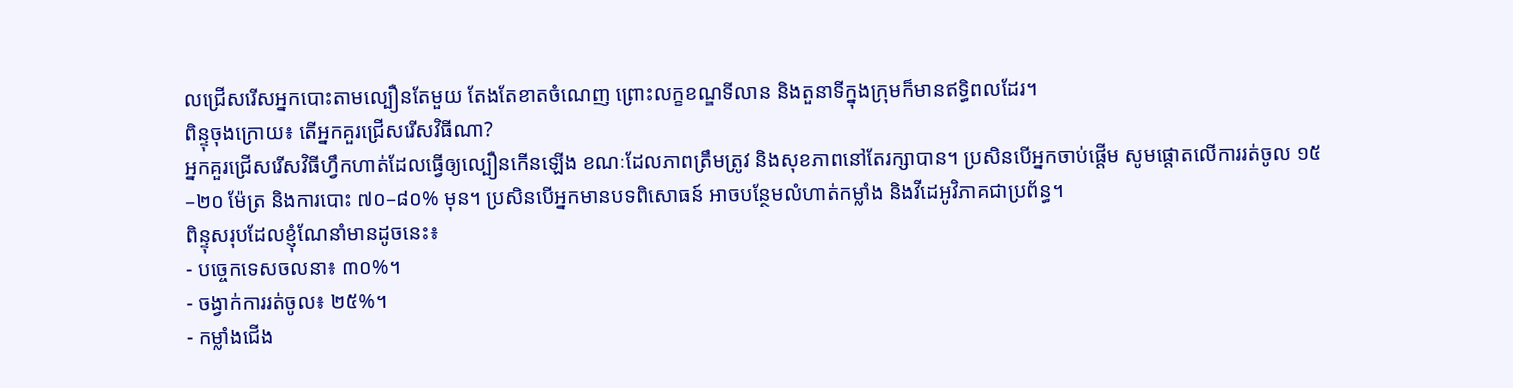លជ្រើសរើសអ្នកបោះតាមល្បឿនតែមួយ តែងតែខាតចំណេញ ព្រោះលក្ខខណ្ឌទីលាន និងតួនាទីក្នុងក្រុមក៏មានឥទ្ធិពលដែរ។
ពិន្ទុចុងក្រោយ៖ តើអ្នកគួរជ្រើសរើសវិធីណា?
អ្នកគួរជ្រើសរើសវិធីហ្វឹកហាត់ដែលធ្វើឲ្យល្បឿនកើនឡើង ខណៈដែលភាពត្រឹមត្រូវ និងសុខភាពនៅតែរក្សាបាន។ ប្រសិនបើអ្នកចាប់ផ្តើម សូមផ្តោតលើការរត់ចូល ១៥–២០ ម៉ែត្រ និងការបោះ ៧០–៨០% មុន។ ប្រសិនបើអ្នកមានបទពិសោធន៍ អាចបន្ថែមលំហាត់កម្លាំង និងវីដេអូវិភាគជាប្រព័ន្ធ។
ពិន្ទុសរុបដែលខ្ញុំណែនាំមានដូចនេះ៖
- បច្ចេកទេសចលនា៖ ៣០%។
- ចង្វាក់ការរត់ចូល៖ ២៥%។
- កម្លាំងជើង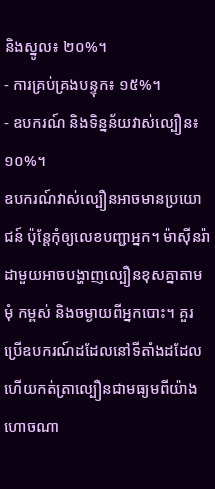និងស្នូល៖ ២០%។
- ការគ្រប់គ្រងបន្ទុក៖ ១៥%។
- ឧបករណ៍ និងទិន្នន័យវាស់ល្បឿន៖ ១០%។
ឧបករណ៍វាស់ល្បឿនអាចមានប្រយោជន៍ ប៉ុន្តែកុំឲ្យលេខបញ្ជាអ្នក។ ម៉ាស៊ីនរ៉ាដាមួយអាចបង្ហាញល្បឿនខុសគ្នាតាមមុំ កម្ពស់ និងចម្ងាយពីអ្នកបោះ។ គួរប្រើឧបករណ៍ដដែលនៅទីតាំងដដែល ហើយកត់ត្រាល្បឿនជាមធ្យមពីយ៉ាងហោចណា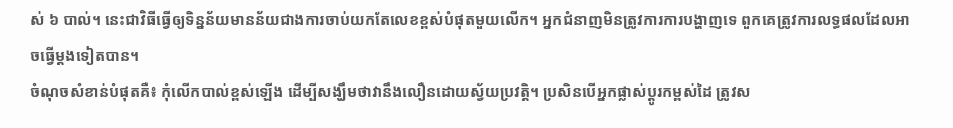ស់ ៦ បាល់។ នេះជាវិធីធ្វើឲ្យទិន្នន័យមានន័យជាងការចាប់យកតែលេខខ្ពស់បំផុតមួយលើក។ អ្នកជំនាញមិនត្រូវការការបង្ហាញទេ ពួកគេត្រូវការលទ្ធផលដែលអាចធ្វើម្តងទៀតបាន។
ចំណុចសំខាន់បំផុតគឺ៖ កុំលើកបាល់ខ្ពស់ឡើង ដើម្បីសង្ឃឹមថាវានឹងលឿនដោយស្វ័យប្រវត្តិ។ ប្រសិនបើអ្នកផ្លាស់ប្តូរកម្ពស់ដៃ ត្រូវស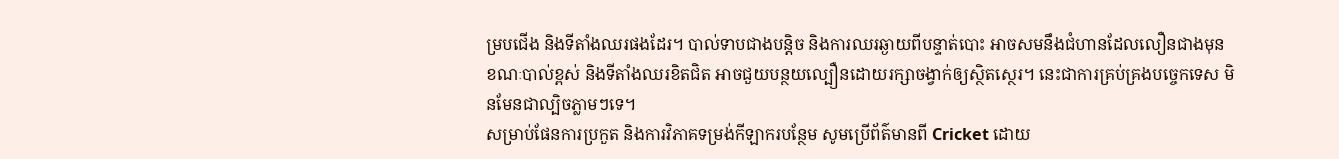ម្របជើង និងទីតាំងឈរផងដែរ។ បាល់ទាបជាងបន្តិច និងការឈរឆ្ងាយពីបន្ទាត់បោះ អាចសមនឹងជំហានដែលលឿនជាងមុន ខណៈបាល់ខ្ពស់ និងទីតាំងឈរខិតជិត អាចជួយបន្ថយល្បឿនដោយរក្សាចង្វាក់ឲ្យស្ថិតស្ថេរ។ នេះជាការគ្រប់គ្រងបច្ចេកទេស មិនមែនជាល្បិចភ្លាមៗទេ។
សម្រាប់ផែនការប្រកួត និងការវិភាគទម្រង់កីឡាករបន្ថែម សូមប្រើព័ត៌មានពី Cricket ដោយ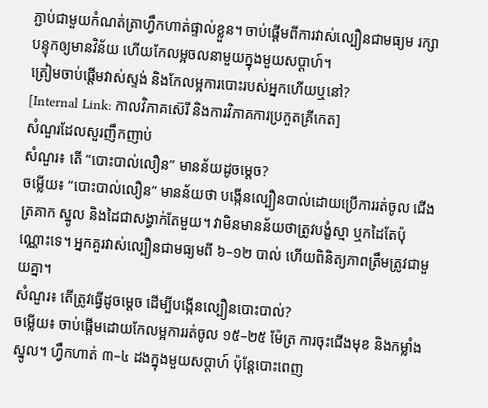ភ្ជាប់ជាមួយកំណត់ត្រាហ្វឹកហាត់ផ្ទាល់ខ្លួន។ ចាប់ផ្តើមពីការវាស់ល្បឿនជាមធ្យម រក្សាបន្ទុកឲ្យមានវិន័យ ហើយកែលម្អចលនាមួយក្នុងមួយសប្តាហ៍។
ត្រៀមចាប់ផ្តើមវាស់ស្ទង់ និងកែលម្អការបោះរបស់អ្នកហើយឬនៅ?
[Internal Link: កាលវិភាគស៊េរី និងការវិភាគការប្រកួតគ្រីកេត]
សំណួរដែលសួរញឹកញាប់
សំណួរ៖ តើ “បោះបាល់លឿន” មានន័យដូចម្តេច?
ចម្លើយ៖ “បោះបាល់លឿន” មានន័យថា បង្កើនល្បឿនបាល់ដោយប្រើការរត់ចូល ជើង ត្រគាក ស្នូល និងដៃជាសង្វាក់តែមួយ។ វាមិនមានន័យថាត្រូវបង្ខំស្មា ឬកដៃតែប៉ុណ្ណោះទេ។ អ្នកគួរវាស់ល្បឿនជាមធ្យមពី ៦–១២ បាល់ ហើយពិនិត្យភាពត្រឹមត្រូវជាមួយគ្នា។
សំណួរ៖ តើត្រូវធ្វើដូចម្តេច ដើម្បីបង្កើនល្បឿនបោះបាល់?
ចម្លើយ៖ ចាប់ផ្តើមដោយកែលម្អការរត់ចូល ១៥–២៥ ម៉ែត្រ ការចុះជើងមុខ និងកម្លាំងស្នូល។ ហ្វឹកហាត់ ៣–៤ ដងក្នុងមួយសប្តាហ៍ ប៉ុន្តែបោះពេញ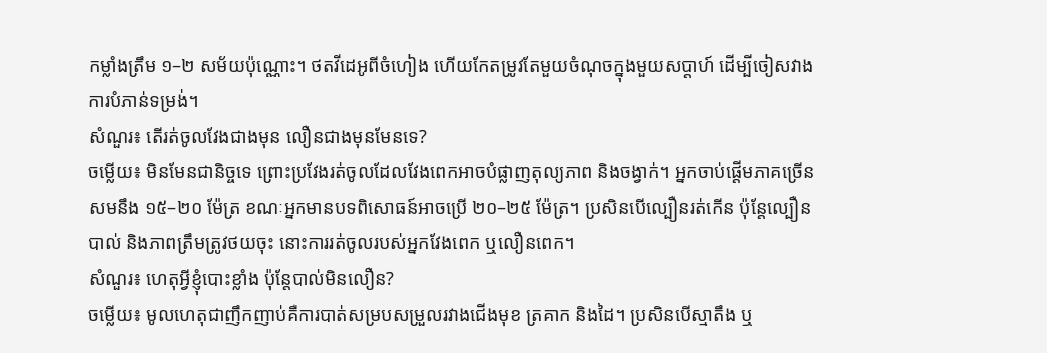កម្លាំងត្រឹម ១–២ សម័យប៉ុណ្ណោះ។ ថតវីដេអូពីចំហៀង ហើយកែតម្រូវតែមួយចំណុចក្នុងមួយសប្តាហ៍ ដើម្បីចៀសវាងការបំភាន់ទម្រង់។
សំណួរ៖ តើរត់ចូលវែងជាងមុន លឿនជាងមុនមែនទេ?
ចម្លើយ៖ មិនមែនជានិច្ចទេ ព្រោះប្រវែងរត់ចូលដែលវែងពេកអាចបំផ្លាញតុល្យភាព និងចង្វាក់។ អ្នកចាប់ផ្តើមភាគច្រើនសមនឹង ១៥–២០ ម៉ែត្រ ខណៈអ្នកមានបទពិសោធន៍អាចប្រើ ២០–២៥ ម៉ែត្រ។ ប្រសិនបើល្បឿនរត់កើន ប៉ុន្តែល្បឿនបាល់ និងភាពត្រឹមត្រូវថយចុះ នោះការរត់ចូលរបស់អ្នកវែងពេក ឬលឿនពេក។
សំណួរ៖ ហេតុអ្វីខ្ញុំបោះខ្លាំង ប៉ុន្តែបាល់មិនលឿន?
ចម្លើយ៖ មូលហេតុជាញឹកញាប់គឺការបាត់សម្របសម្រួលរវាងជើងមុខ ត្រគាក និងដៃ។ ប្រសិនបើស្មាតឹង ឬ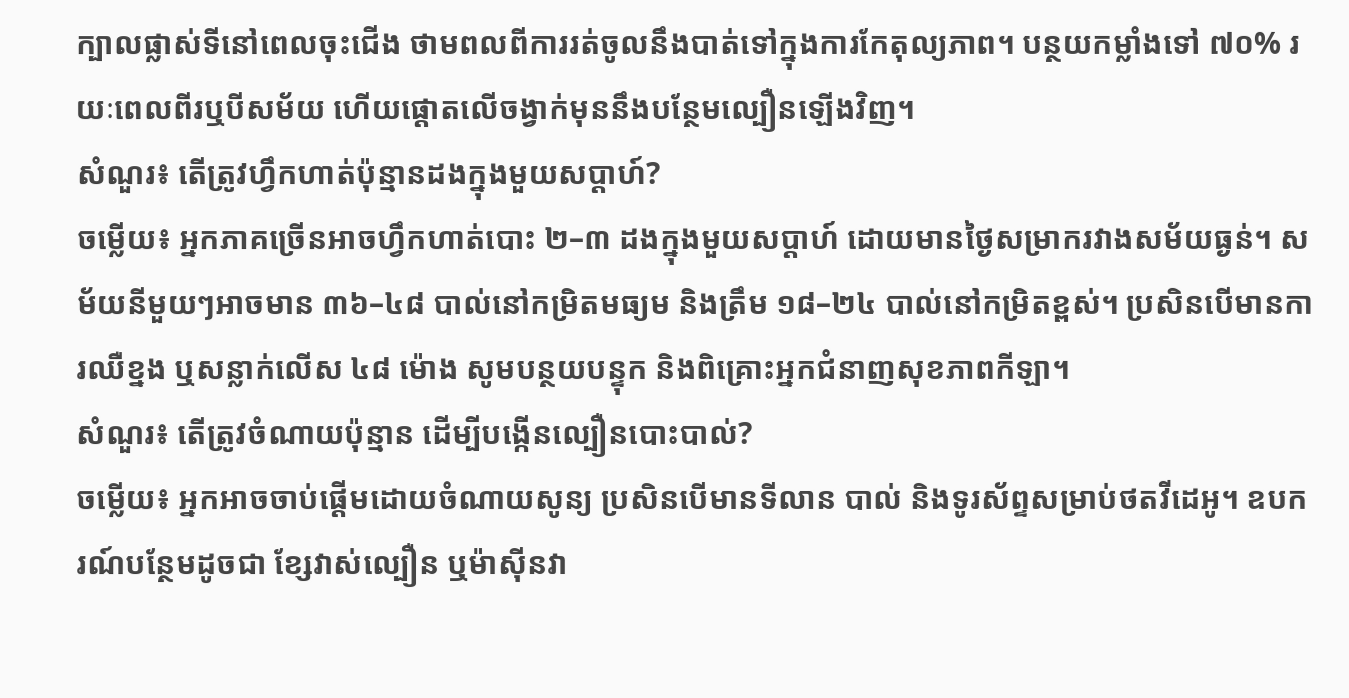ក្បាលផ្លាស់ទីនៅពេលចុះជើង ថាមពលពីការរត់ចូលនឹងបាត់ទៅក្នុងការកែតុល្យភាព។ បន្ថយកម្លាំងទៅ ៧០% រយៈពេលពីរឬបីសម័យ ហើយផ្តោតលើចង្វាក់មុននឹងបន្ថែមល្បឿនឡើងវិញ។
សំណួរ៖ តើត្រូវហ្វឹកហាត់ប៉ុន្មានដងក្នុងមួយសប្តាហ៍?
ចម្លើយ៖ អ្នកភាគច្រើនអាចហ្វឹកហាត់បោះ ២–៣ ដងក្នុងមួយសប្តាហ៍ ដោយមានថ្ងៃសម្រាករវាងសម័យធ្ងន់។ សម័យនីមួយៗអាចមាន ៣៦–៤៨ បាល់នៅកម្រិតមធ្យម និងត្រឹម ១៨–២៤ បាល់នៅកម្រិតខ្ពស់។ ប្រសិនបើមានការឈឺខ្នង ឬសន្លាក់លើស ៤៨ ម៉ោង សូមបន្ថយបន្ទុក និងពិគ្រោះអ្នកជំនាញសុខភាពកីឡា។
សំណួរ៖ តើត្រូវចំណាយប៉ុន្មាន ដើម្បីបង្កើនល្បឿនបោះបាល់?
ចម្លើយ៖ អ្នកអាចចាប់ផ្តើមដោយចំណាយសូន្យ ប្រសិនបើមានទីលាន បាល់ និងទូរស័ព្ទសម្រាប់ថតវីដេអូ។ ឧបករណ៍បន្ថែមដូចជា ខ្សែវាស់ល្បឿន ឬម៉ាស៊ីនវា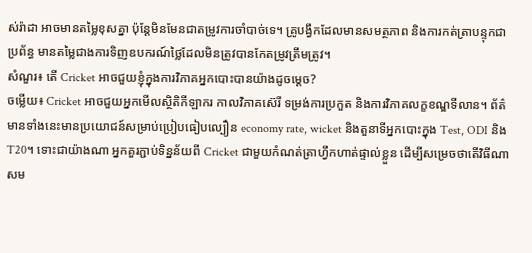ស់រ៉ាដា អាចមានតម្លៃខុសគ្នា ប៉ុន្តែមិនមែនជាតម្រូវការចាំបាច់ទេ។ គ្រូបង្វឹកដែលមានសមត្ថភាព និងការកត់ត្រាបន្ទុកជាប្រព័ន្ធ មានតម្លៃជាងការទិញឧបករណ៍ថ្លៃដែលមិនត្រូវបានកែតម្រូវត្រឹមត្រូវ។
សំណួរ៖ តើ Cricket អាចជួយខ្ញុំក្នុងការវិភាគអ្នកបោះបានយ៉ាងដូចម្តេច?
ចម្លើយ៖ Cricket អាចជួយអ្នកមើលស្ថិតិកីឡាករ កាលវិភាគស៊េរី ទម្រង់ការប្រកួត និងការវិភាគលក្ខខណ្ឌទីលាន។ ព័ត៌មានទាំងនេះមានប្រយោជន៍សម្រាប់ប្រៀបធៀបល្បឿន economy rate, wicket និងតួនាទីអ្នកបោះក្នុង Test, ODI និង T20។ ទោះជាយ៉ាងណា អ្នកគួរភ្ជាប់ទិន្នន័យពី Cricket ជាមួយកំណត់ត្រាហ្វឹកហាត់ផ្ទាល់ខ្លួន ដើម្បីសម្រេចថាតើវិធីណាសម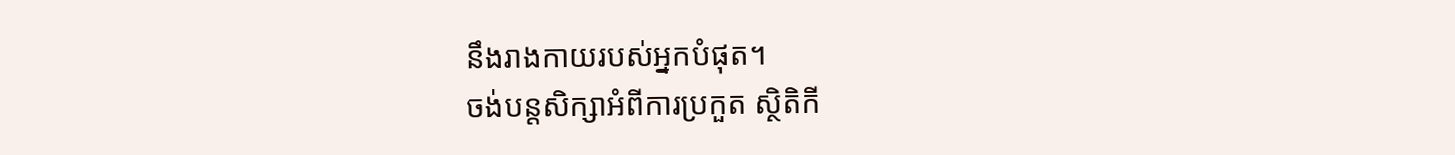នឹងរាងកាយរបស់អ្នកបំផុត។
ចង់បន្តសិក្សាអំពីការប្រកួត ស្ថិតិកី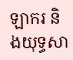ឡាករ និងយុទ្ធសា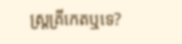ស្ត្រគ្រីកេតឬទេ?